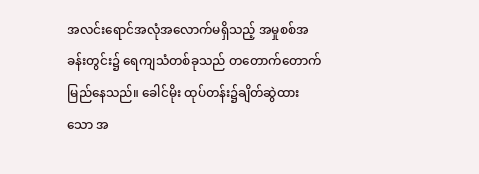အလင်းရောင်အလုံအလောက်မရှိသည့် အမှုစစ်အခန်းတွင်း၌ ရေကျသံတစ်ခုသည် တတောက်တောက်မြည်နေသည်။ ခေါင်မိုး ထုပ်တန်း၌ချိတ်ဆွဲထားသော အ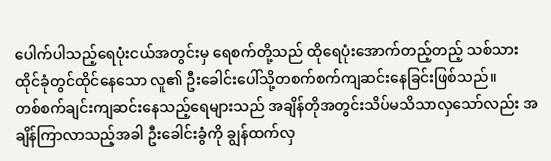ပေါက်ပါသည့်ရေပုံးငယ်အတွင်းမှ ရေစက်တို့သည် ထိုရေပုံးအောက်တည့်တည့် သစ်သားထိုင်ခုံတွင်ထိုင်နေသော လူ၏ ဦးခေါင်းပေါ်သို့တစက်စက်ကျဆင်းနေခြင်းဖြစ်သည်။
တစ်စက်ချင်းကျဆင်းနေသည့်ရေများသည် အချိန်တိုအတွင်းသိပ်မသိသာလှသော်လည်း အချိန်ကြာလာသည့်အခါ ဦးခေါင်းခွံကို ချွန်ထက်လှ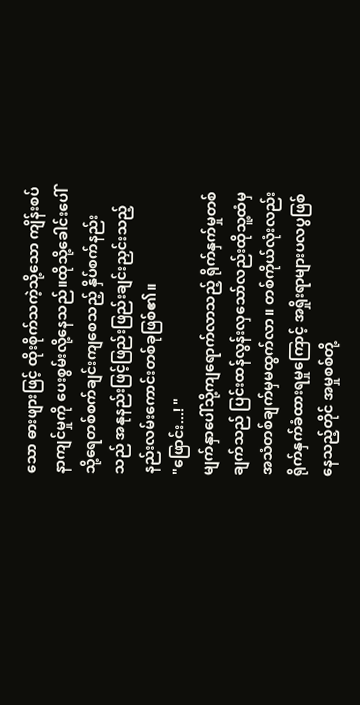သော ဓားဖျားဖြင့် ထိုးစိုက်သကဲ့သို့သော ကျိန်းစပ်နာကျင်မှုကို ပေးစွမ်းလို့နေသည်။ထိုသို့ခေါင်းပေါ်သို့ရေတစ်စက်ချင်းကျစေသည့် နှိပ်စက်နည်းသည် အနုနည်းဖြင့်ဖြည်းဖြည်းချင်းညှင်းသည့် နည်းလမ်းကောင်းတစ်ခုဖြစ်၏။
"ဖြောင်း...! "
မျက်နှာပေါ်သို့ကျရောက်လာသည့် ရိုက်နှက်မှုတစ်ချက်သည် ပြင်းထန်လွန်းလှသော်လည်းထိုသူ့ထံမှ အသံတစ်ချက်မှမထွက်လာ။ တစ်ကိုယ်လုံးလည်း ရိုက်နှက်ခံထားရမှုကြောင့် အရှိုးရာများပလပွဖြစ်နေသည့်တိုင် အမှုစစ်တို့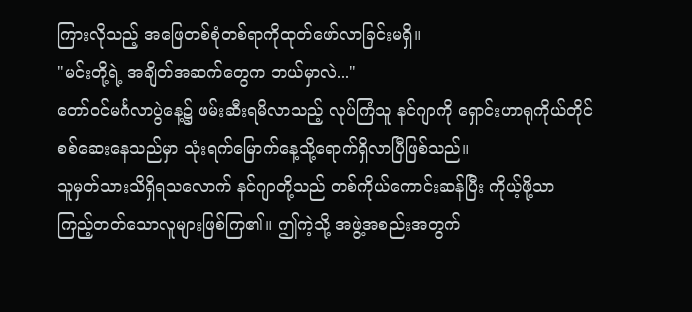ကြားလိုသည့် အဖြေတစ်စုံတစ်ရာကိုထုတ်ဖော်လာခြင်းမရှိ။
"မင်းတို့ရဲ့ အချိတ်အဆက်တွေက ဘယ်မှာလဲ..."
တော်ဝင်မင်္ဂလာပွဲနေ့၌ ဖမ်းဆီးရမိလာသည့် လုပ်ကြံသူ နင်ဂျာကို ရှောင်းဟာရုကိုယ်တိုင် စစ်ဆေးနေသည်မှာ သုံးရက်မြောက်နေ့သို့ရောက်ရှိလာပြီဖြစ်သည်။
သူမှတ်သားသိရှိရသလောက် နင်ဂျာတို့သည် တစ်ကိုယ်ကောင်းဆန်ပြီး ကိုယ့်ဖို့သာ ကြည့်တတ်သောလူများဖြစ်ကြ၏။ ဤကဲ့သို့ အဖွဲ့အစည်းအတွက်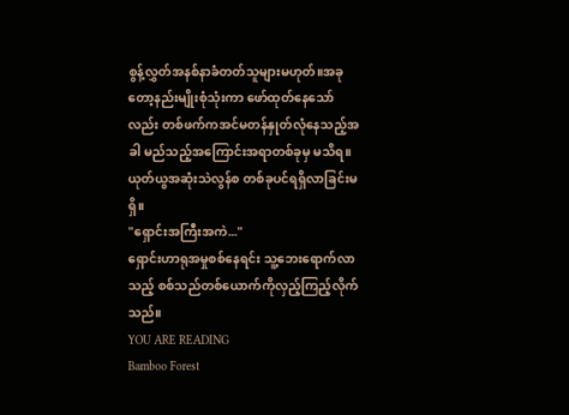စွန့်လွှတ်အနစ်နာခံတတ်သူများမဟုတ်။အခုတော့နည်းမျိုးစုံသုံးကာ ဖော်ထုတ်နေသော်လည်း တစ်ဖက်ကအင်မတန်နှုတ်လုံနေသည့်အခါ မည်သည့်အကြောင်းအရာတစ်ခုမှ မသိရ။ ယုတ်ယွအဆုံးသဲလွန်စ တစ်ခုပင်ရရှိလာခြင်းမရှိ။
"ရှောင်းအကြီးအကဲ..."
ရှောင်းဟာရုအမှုစစ်နေရင်း သူ့ဘေးရောက်လာသည့် စစ်သည်တစ်ယောက်ကိုလှည့်ကြည့်လိုက်သည်။
YOU ARE READING
Bamboo Forest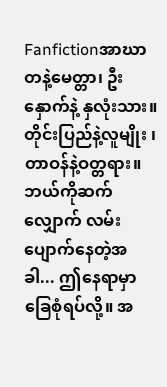Fanfictionအာဃာတနဲ့မေတ္တာ၊ ဦးနှောက်နဲ့ နှလုံးသား။ တိုင်းပြည်နဲ့လူမျိုး ၊ တာဝန်နဲ့ဝတ္တရား။ ဘယ်ကိုဆက်လျှောက် လမ်းပျောက်နေတဲ့အခါ... ဤနေရာမှာခြေစုံရပ်လို့။ အ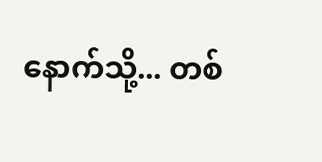နောက်သို့... တစ်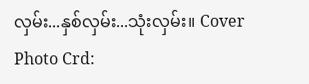လှမ်း...နှစ်လှမ်း...သုံးလှမ်း။ Cover Photo Crd: